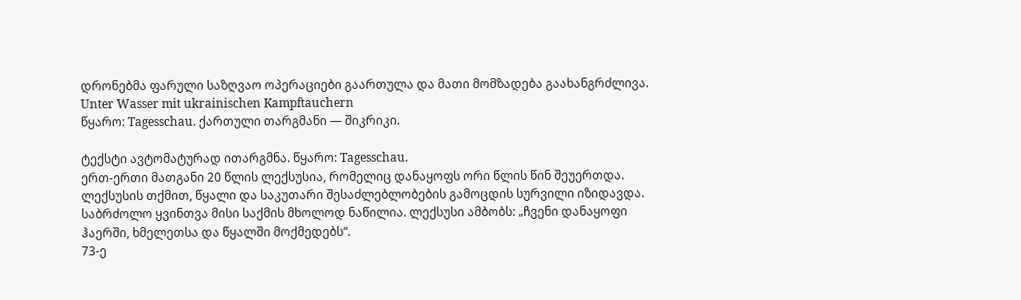დრონებმა ფარული საზღვაო ოპერაციები გაართულა და მათი მომზადება გაახანგრძლივა.
Unter Wasser mit ukrainischen Kampftauchern
წყარო: Tagesschau. ქართული თარგმანი — შიკრიკი.

ტექსტი ავტომატურად ითარგმნა. წყარო: Tagesschau.
ერთ-ერთი მათგანი 20 წლის ლექსუსია, რომელიც დანაყოფს ორი წლის წინ შეუერთდა. ლექსუსის თქმით, წყალი და საკუთარი შესაძლებლობების გამოცდის სურვილი იზიდავდა. საბრძოლო ყვინთვა მისი საქმის მხოლოდ ნაწილია. ლექსუსი ამბობს: „ჩვენი დანაყოფი ჰაერში, ხმელეთსა და წყალში მოქმედებს“.
73-ე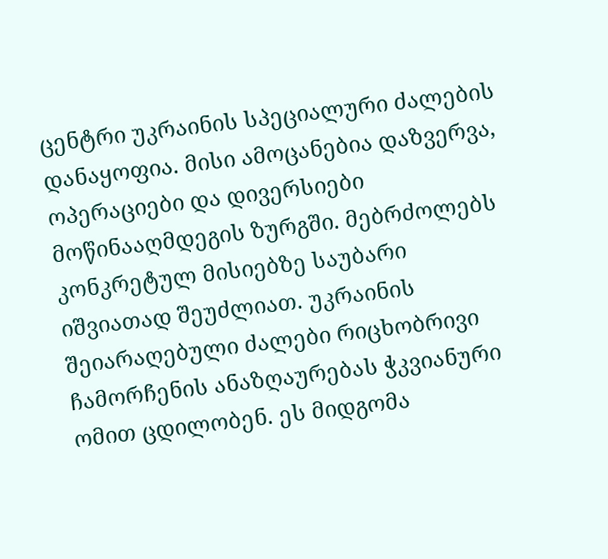ცენტრი უკრაინის სპეციალური ძალების დანაყოფია. მისი ამოცანებია დაზვერვა, ოპერაციები და დივერსიები მოწინააღმდეგის ზურგში. მებრძოლებს კონკრეტულ მისიებზე საუბარი იშვიათად შეუძლიათ. უკრაინის შეიარაღებული ძალები რიცხობრივი ჩამორჩენის ანაზღაურებას ჭკვიანური ომით ცდილობენ. ეს მიდგომა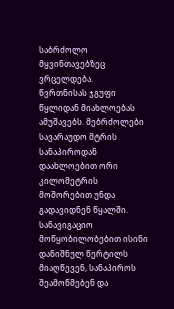საბრძოლო მყვინთავებზეც ვრცელდება.
წვრთნისას ჯგუფი წყლიდან მიახლოებას ამუშავებს. მებრძოლები სავარაუდო მტრის სანაპიროდან დაახლოებით ორი კილომეტრის მოშორებით უნდა გადავიდნენ წყალში. სანავიგაციო მოწყობილობებით ისინი დანიშნულ წერტილს მიაღწევენ, სანაპიროს შეამოწმებენ და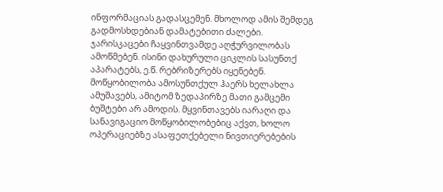ინფორმაციას გადასცემენ. მხოლოდ ამის შემდეგ გადმოსხდებიან დამატებითი ძალები.
ჯარისკაცები ჩაყვინთვამდე აღჭურვილობას ამოწმებენ. ისინი დახურული ციკლის სასუნთქ აპარატებს, ე.წ. რებრიზერებს იყენებენ. მოწყობილობა ამოსუნთქულ ჰაერს ხელახლა ამუშავებს, ამიტომ ზედაპირზე მათი გამცემი ბუშტები არ ამოდის. მყვინთავებს იარაღი და სანავიგაციო მოწყობილობებიც აქვთ, ხოლო ოპერაციებზე ასაფეთქებელი ნივთიერებების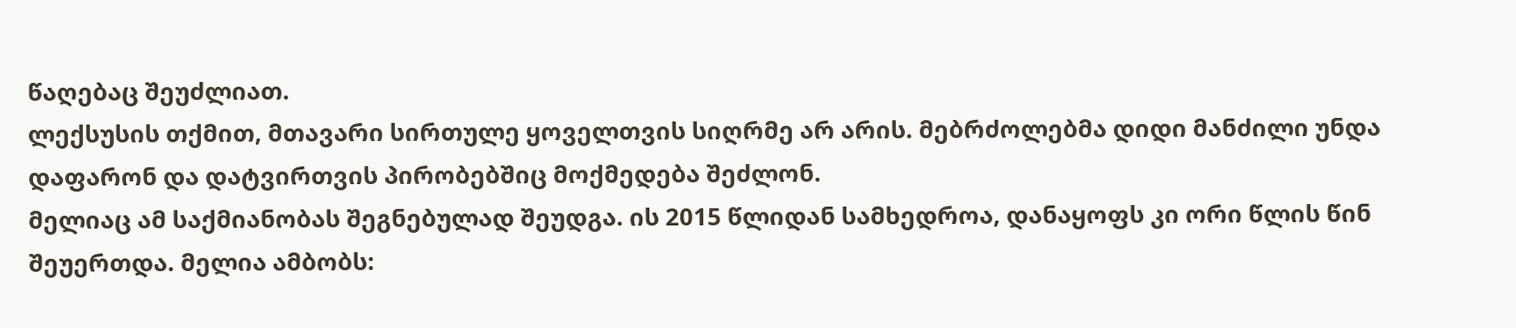წაღებაც შეუძლიათ.
ლექსუსის თქმით, მთავარი სირთულე ყოველთვის სიღრმე არ არის. მებრძოლებმა დიდი მანძილი უნდა დაფარონ და დატვირთვის პირობებშიც მოქმედება შეძლონ.
მელიაც ამ საქმიანობას შეგნებულად შეუდგა. ის 2015 წლიდან სამხედროა, დანაყოფს კი ორი წლის წინ შეუერთდა. მელია ამბობს: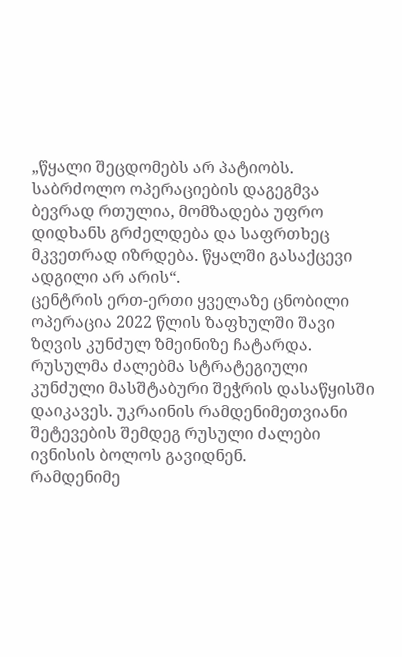„წყალი შეცდომებს არ პატიობს. საბრძოლო ოპერაციების დაგეგმვა ბევრად რთულია, მომზადება უფრო დიდხანს გრძელდება და საფრთხეც მკვეთრად იზრდება. წყალში გასაქცევი ადგილი არ არის“.
ცენტრის ერთ-ერთი ყველაზე ცნობილი ოპერაცია 2022 წლის ზაფხულში შავი ზღვის კუნძულ ზმეინიზე ჩატარდა. რუსულმა ძალებმა სტრატეგიული კუნძული მასშტაბური შეჭრის დასაწყისში დაიკავეს. უკრაინის რამდენიმეთვიანი შეტევების შემდეგ რუსული ძალები ივნისის ბოლოს გავიდნენ.
რამდენიმე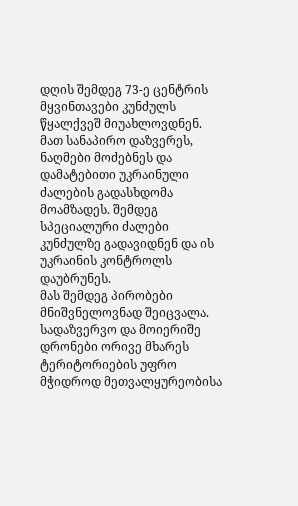დღის შემდეგ 73-ე ცენტრის მყვინთავები კუნძულს წყალქვეშ მიუახლოვდნენ. მათ სანაპირო დაზვერეს, ნაღმები მოძებნეს და დამატებითი უკრაინული ძალების გადასხდომა მოამზადეს. შემდეგ სპეციალური ძალები კუნძულზე გადავიდნენ და ის უკრაინის კონტროლს დაუბრუნეს.
მას შემდეგ პირობები მნიშვნელოვნად შეიცვალა. სადაზვერვო და მოიერიშე დრონები ორივე მხარეს ტერიტორიების უფრო მჭიდროდ მეთვალყურეობისა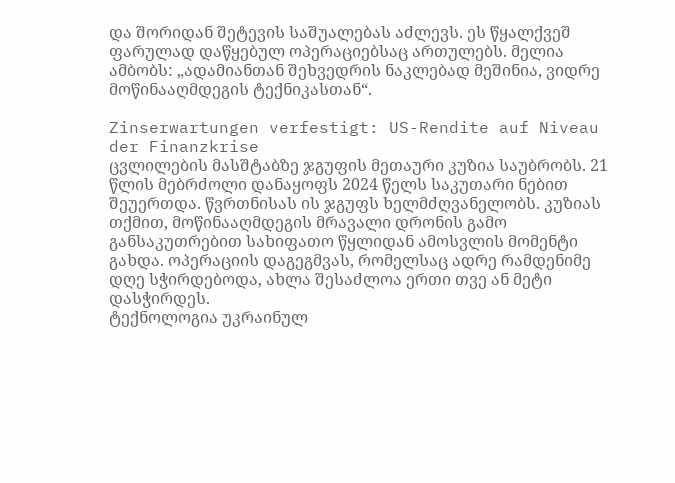და შორიდან შეტევის საშუალებას აძლევს. ეს წყალქვეშ ფარულად დაწყებულ ოპერაციებსაც ართულებს. მელია ამბობს: „ადამიანთან შეხვედრის ნაკლებად მეშინია, ვიდრე მოწინააღმდეგის ტექნიკასთან“.

Zinserwartungen verfestigt: US-Rendite auf Niveau der Finanzkrise
ცვლილების მასშტაბზე ჯგუფის მეთაური კუზია საუბრობს. 21 წლის მებრძოლი დანაყოფს 2024 წელს საკუთარი ნებით შეუერთდა. წვრთნისას ის ჯგუფს ხელმძღვანელობს. კუზიას თქმით, მოწინააღმდეგის მრავალი დრონის გამო განსაკუთრებით სახიფათო წყლიდან ამოსვლის მომენტი გახდა. ოპერაციის დაგეგმვას, რომელსაც ადრე რამდენიმე დღე სჭირდებოდა, ახლა შესაძლოა ერთი თვე ან მეტი დასჭირდეს.
ტექნოლოგია უკრაინულ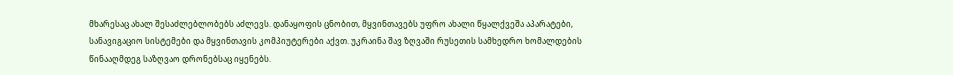მხარესაც ახალ შესაძლებლობებს აძლევს. დანაყოფის ცნობით, მყვინთავებს უფრო ახალი წყალქვეშა აპარატები, სანავიგაციო სისტემები და მყვინთავის კომპიუტერები აქვთ. უკრაინა შავ ზღვაში რუსეთის სამხედრო ხომალდების წინააღმდეგ საზღვაო დრონებსაც იყენებს.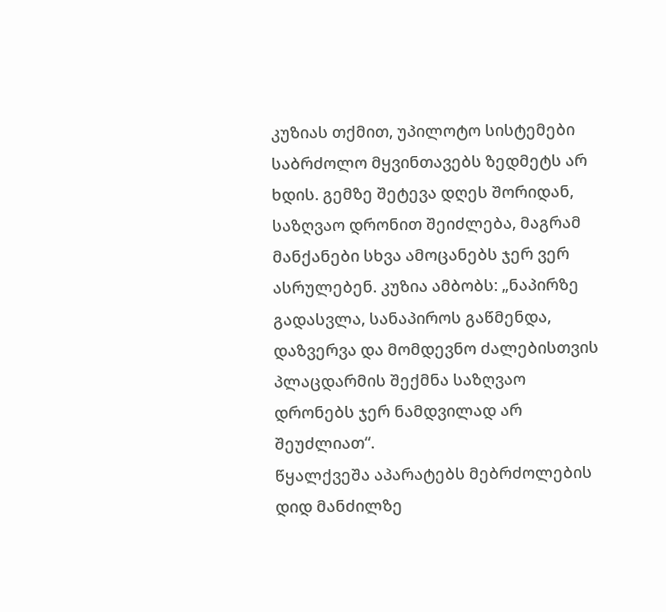კუზიას თქმით, უპილოტო სისტემები საბრძოლო მყვინთავებს ზედმეტს არ ხდის. გემზე შეტევა დღეს შორიდან, საზღვაო დრონით შეიძლება, მაგრამ მანქანები სხვა ამოცანებს ჯერ ვერ ასრულებენ. კუზია ამბობს: „ნაპირზე გადასვლა, სანაპიროს გაწმენდა, დაზვერვა და მომდევნო ძალებისთვის პლაცდარმის შექმნა საზღვაო დრონებს ჯერ ნამდვილად არ შეუძლიათ“.
წყალქვეშა აპარატებს მებრძოლების დიდ მანძილზე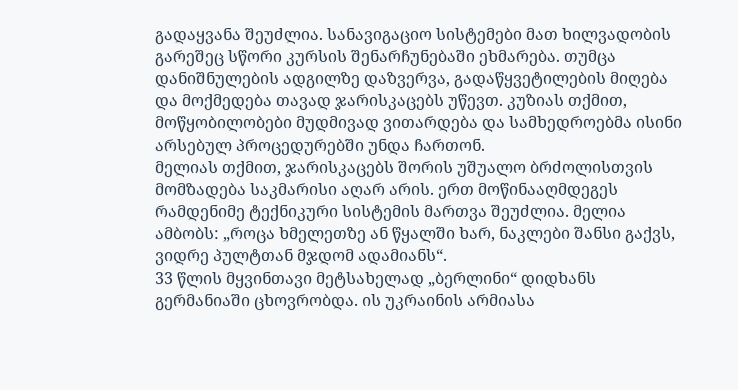გადაყვანა შეუძლია. სანავიგაციო სისტემები მათ ხილვადობის გარეშეც სწორი კურსის შენარჩუნებაში ეხმარება. თუმცა დანიშნულების ადგილზე დაზვერვა, გადაწყვეტილების მიღება და მოქმედება თავად ჯარისკაცებს უწევთ. კუზიას თქმით, მოწყობილობები მუდმივად ვითარდება და სამხედროებმა ისინი არსებულ პროცედურებში უნდა ჩართონ.
მელიას თქმით, ჯარისკაცებს შორის უშუალო ბრძოლისთვის მომზადება საკმარისი აღარ არის. ერთ მოწინააღმდეგეს რამდენიმე ტექნიკური სისტემის მართვა შეუძლია. მელია ამბობს: „როცა ხმელეთზე ან წყალში ხარ, ნაკლები შანსი გაქვს, ვიდრე პულტთან მჯდომ ადამიანს“.
33 წლის მყვინთავი მეტსახელად „ბერლინი“ დიდხანს გერმანიაში ცხოვრობდა. ის უკრაინის არმიასა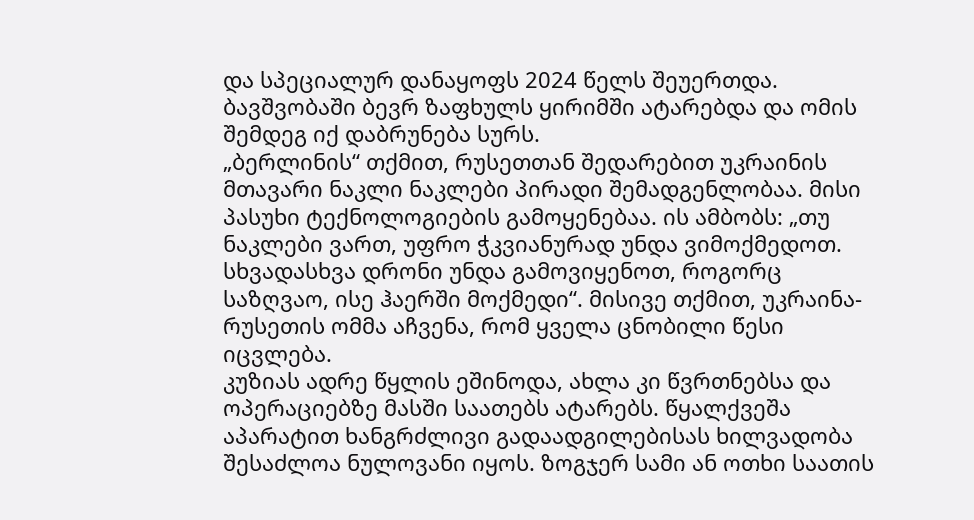და სპეციალურ დანაყოფს 2024 წელს შეუერთდა. ბავშვობაში ბევრ ზაფხულს ყირიმში ატარებდა და ომის შემდეგ იქ დაბრუნება სურს.
„ბერლინის“ თქმით, რუსეთთან შედარებით უკრაინის მთავარი ნაკლი ნაკლები პირადი შემადგენლობაა. მისი პასუხი ტექნოლოგიების გამოყენებაა. ის ამბობს: „თუ ნაკლები ვართ, უფრო ჭკვიანურად უნდა ვიმოქმედოთ. სხვადასხვა დრონი უნდა გამოვიყენოთ, როგორც საზღვაო, ისე ჰაერში მოქმედი“. მისივე თქმით, უკრაინა-რუსეთის ომმა აჩვენა, რომ ყველა ცნობილი წესი იცვლება.
კუზიას ადრე წყლის ეშინოდა, ახლა კი წვრთნებსა და ოპერაციებზე მასში საათებს ატარებს. წყალქვეშა აპარატით ხანგრძლივი გადაადგილებისას ხილვადობა შესაძლოა ნულოვანი იყოს. ზოგჯერ სამი ან ოთხი საათის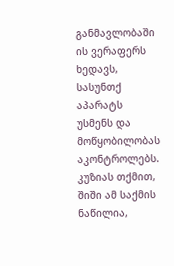განმავლობაში ის ვერაფერს ხედავს, სასუნთქ აპარატს უსმენს და მოწყობილობას აკონტროლებს.
კუზიას თქმით, შიში ამ საქმის ნაწილია,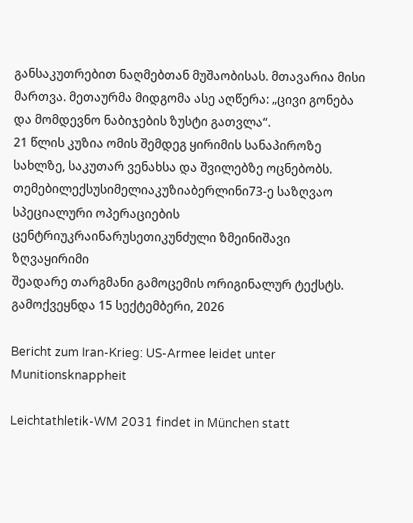განსაკუთრებით ნაღმებთან მუშაობისას. მთავარია მისი მართვა. მეთაურმა მიდგომა ასე აღწერა: „ცივი გონება და მომდევნო ნაბიჯების ზუსტი გათვლა“.
21 წლის კუზია ომის შემდეგ ყირიმის სანაპიროზე სახლზე, საკუთარ ვენახსა და შვილებზე ოცნებობს.
თემებილექსუსიმელიაკუზიაბერლინი73-ე საზღვაო სპეციალური ოპერაციების ცენტრიუკრაინარუსეთიკუნძული ზმეინიშავი ზღვაყირიმი
შეადარე თარგმანი გამოცემის ორიგინალურ ტექსტს.
გამოქვეყნდა 15 სექტემბერი, 2026

Bericht zum Iran-Krieg: US-Armee leidet unter Munitionsknappheit

Leichtathletik-WM 2031 findet in München statt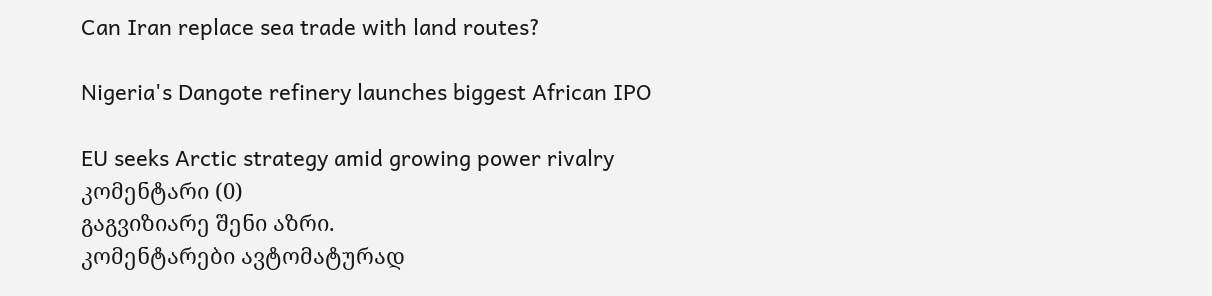Can Iran replace sea trade with land routes?

Nigeria's Dangote refinery launches biggest African IPO

EU seeks Arctic strategy amid growing power rivalry
კომენტარი (0)
გაგვიზიარე შენი აზრი.
კომენტარები ავტომატურად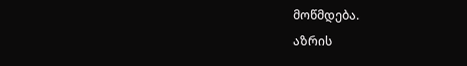მოწმდება.
აზრის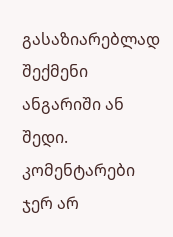გასაზიარებლად შექმენი ანგარიში ან შედი.
კომენტარები ჯერ არ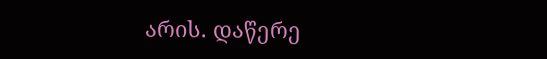არის. დაწერე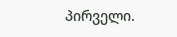პირველი.